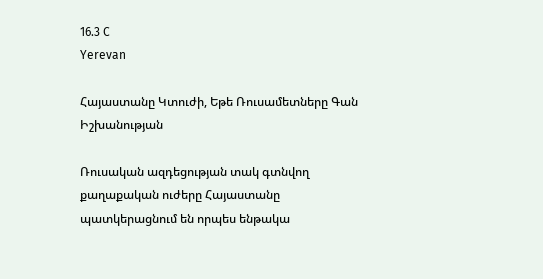16.3 C
Yerevan

Հայաստանը Կտուժի, Եթե Ռուսամետները Գան Իշխանության

Ռուսական ազդեցության տակ գտնվող քաղաքական ուժերը Հայաստանը
պատկերացնում են որպես ենթակա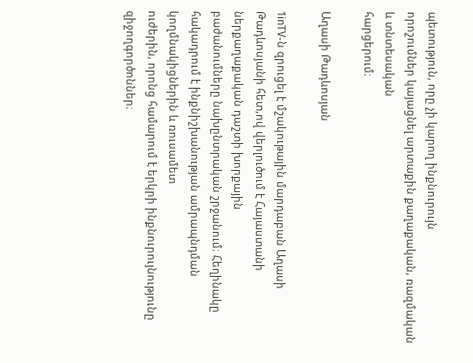պետություն, որը չի կարող ինքնուրույն
որոշումներ կայացնել արտաքին քաղաքական, ռազմական և տնտեսական
հարցերում։

Աղասի Թադևոսյան

1inTV‑ն զրուցել է մշակութային մարդաբան Աղասի Թադևոսյանի հետ,ով վերլուծում է Հայաստանի ներքաղաքական դաշտի խորքային
բաժանումները նախընտրական շրջանում։ Հեղինակը հակադրում է ինքնիշխանության ամրապնդման կողմնակիցներին և ռուսամետ
ուժերին, որոնց համարում է երկրի ինքնուրույնությունը զիջողգործոններ։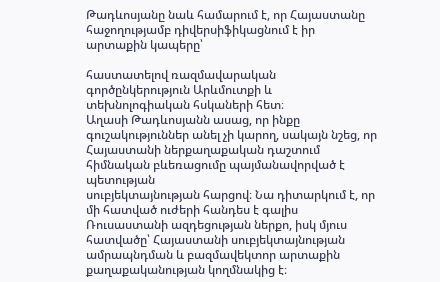Թադևոսյանը նաև համարում է, որ Հայաստանը հաջողությամբ դիվերսիֆիկացնում է իր արտաքին կապերը՝

հաստատելով ռազմավարական գործընկերություն Արևմուտքի և տեխնոլոգիական հսկաների հետ։
Աղասի Թադևոսյանն ասաց, որ ինքը գուշակություններ անել չի կարող, սակայն նշեց, որ Հայաստանի ներքաղաքական դաշտում
հիմնական բևեռացումը պայմանավորված է պետության
սուբյեկտայնության հարցով։ Նա դիտարկում է, որ մի հատված ուժերի հանդես է գալիս Ռուսաստանի ազդեցության ներքո, իսկ մյուս
հատվածը՝ Հայաստանի սուբյեկտայնության ամրապնդման և բազմավեկտոր արտաքին քաղաքականության կողմնակից է։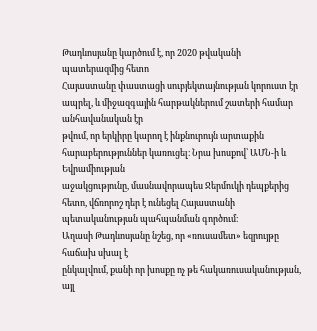Թադևոսյանը կարծում է, որ 2020 թվականի պատերազմից հետո
Հայաստանը փաստացի սուբյեկտայնության կորուստ էր ապրել, և միջազգային հարթակներում շատերի համար անհավանական էր
թվում, որ երկիրը կարող է ինքնուրույն արտաքին
հարաբերություններ կառուցել։ Նրա խոսքով՝ ԱՄՆ‑ի և Եվրամիության
աջակցությունը, մասնավորապես Ջերմուկի դեպքերից հետո, վճռորոշ դեր է ունեցել Հայաստանի պետականության պահպանման գործում։
Աղասի Թադևոսյանը նշեց, որ «ռուսամետ» եզրույթը հաճախ սխալ է
ընկալվում, քանի որ խոսքը ոչ թե հակառուսականության, այլ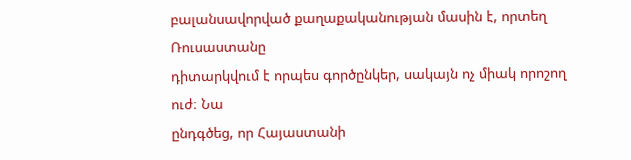բալանսավորված քաղաքականության մասին է, որտեղ Ռուսաստանը
դիտարկվում է որպես գործընկեր, սակայն ոչ միակ որոշող ուժ։ Նա
ընդգծեց, որ Հայաստանի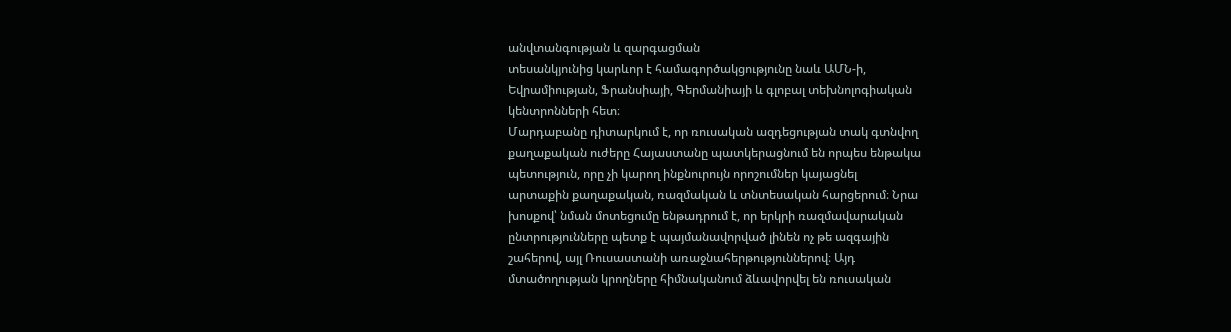անվտանգության և զարգացման
տեսանկյունից կարևոր է համագործակցությունը նաև ԱՄՆ‑ի,
Եվրամիության, Ֆրանսիայի, Գերմանիայի և գլոբալ տեխնոլոգիական
կենտրոնների հետ։
Մարդաբանը դիտարկում է, որ ռուսական ազդեցության տակ գտնվող
քաղաքական ուժերը Հայաստանը պատկերացնում են որպես ենթակա
պետություն, որը չի կարող ինքնուրույն որոշումներ կայացնել
արտաքին քաղաքական, ռազմական և տնտեսական հարցերում։ Նրա
խոսքով՝ նման մոտեցումը ենթադրում է, որ երկրի ռազմավարական
ընտրությունները պետք է պայմանավորված լինեն ոչ թե ազգային
շահերով, այլ Ռուսաստանի առաջնահերթություններով։ Այդ
մտածողության կրողները հիմնականում ձևավորվել են ռուսական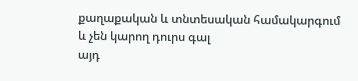քաղաքական և տնտեսական համակարգում և չեն կարող դուրս գալ
այդ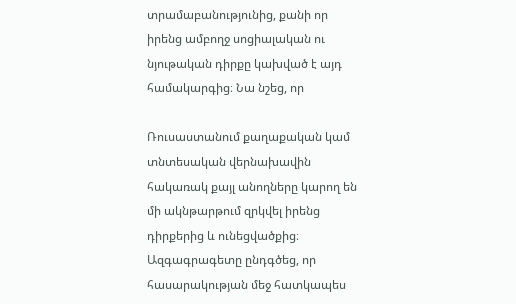տրամաբանությունից, քանի որ իրենց ամբողջ սոցիալական ու
նյութական դիրքը կախված է այդ համակարգից։ Նա նշեց, որ

Ռուսաստանում քաղաքական կամ տնտեսական վերնախավին
հակառակ քայլ անողները կարող են մի ակնթարթում զրկվել իրենց
դիրքերից և ունեցվածքից։
Ազգագրագետը ընդգծեց, որ հասարակության մեջ հատկապես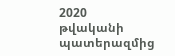2020
թվականի պատերազմից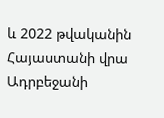և 2022 թվականին Հայաստանի վրա
Ադրբեջանի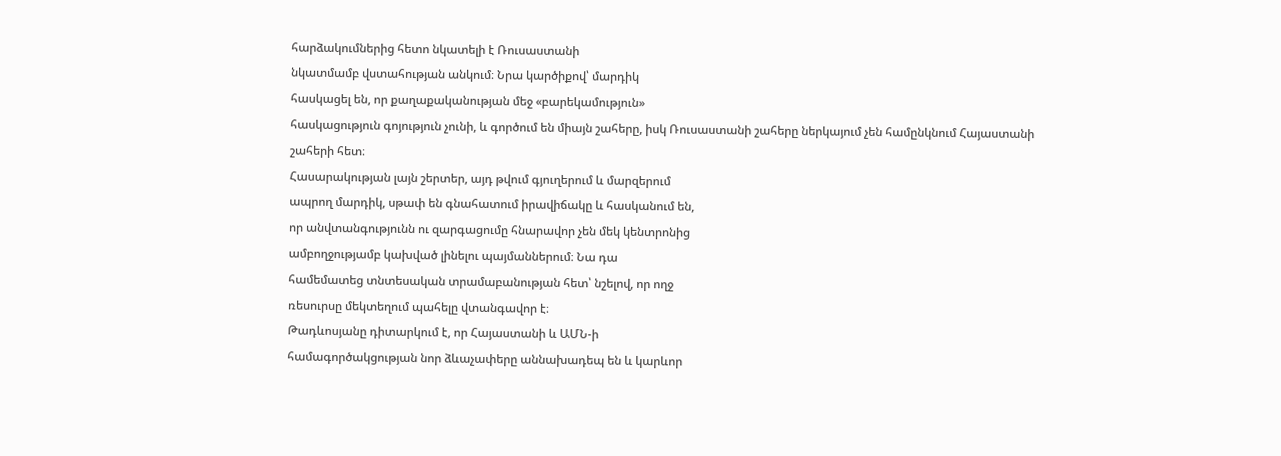հարձակումներից հետո նկատելի է Ռուսաստանի
նկատմամբ վստահության անկում։ Նրա կարծիքով՝ մարդիկ
հասկացել են, որ քաղաքականության մեջ «բարեկամություն»
հասկացություն գոյություն չունի, և գործում են միայն շահերը, իսկ Ռուսաստանի շահերը ներկայում չեն համընկնում Հայաստանի
շահերի հետ։
Հասարակության լայն շերտեր, այդ թվում գյուղերում և մարզերում
ապրող մարդիկ, սթափ են գնահատում իրավիճակը և հասկանում են,
որ անվտանգությունն ու զարգացումը հնարավոր չեն մեկ կենտրոնից
ամբողջությամբ կախված լինելու պայմաններում։ Նա դա
համեմատեց տնտեսական տրամաբանության հետ՝ նշելով, որ ողջ
ռեսուրսը մեկտեղում պահելը վտանգավոր է։
Թադևոսյանը դիտարկում է, որ Հայաստանի և ԱՄՆ‑ի
համագործակցության նոր ձևաչափերը աննախադեպ են և կարևոր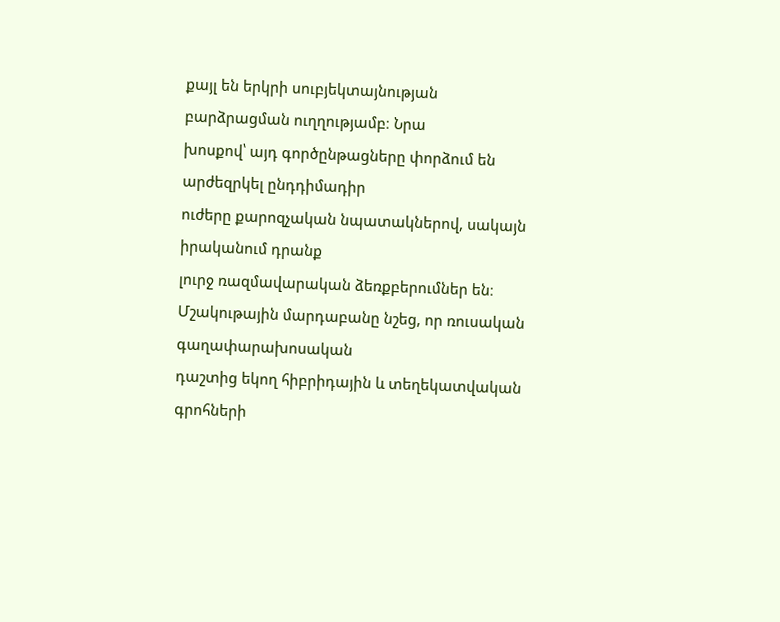քայլ են երկրի սուբյեկտայնության բարձրացման ուղղությամբ։ Նրա
խոսքով՝ այդ գործընթացները փորձում են արժեզրկել ընդդիմադիր
ուժերը քարոզչական նպատակներով, սակայն իրականում դրանք
լուրջ ռազմավարական ձեռքբերումներ են։
Մշակութային մարդաբանը նշեց, որ ռուսական գաղափարախոսական
դաշտից եկող հիբրիդային և տեղեկատվական գրոհների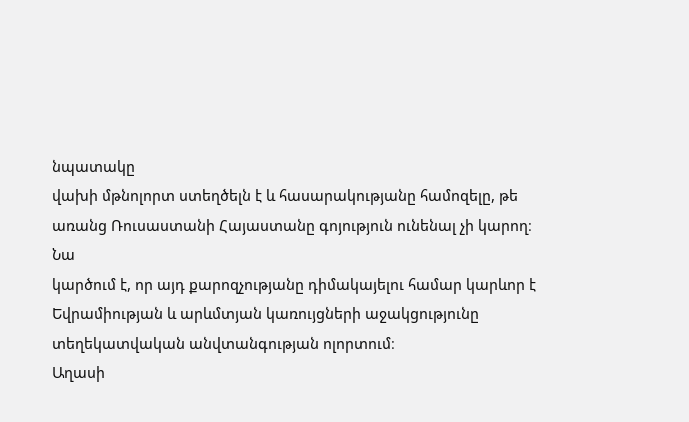նպատակը
վախի մթնոլորտ ստեղծելն է և հասարակությանը համոզելը, թե
առանց Ռուսաստանի Հայաստանը գոյություն ունենալ չի կարող։ Նա
կարծում է, որ այդ քարոզչությանը դիմակայելու համար կարևոր է
Եվրամիության և արևմտյան կառույցների աջակցությունը
տեղեկատվական անվտանգության ոլորտում։
Աղասի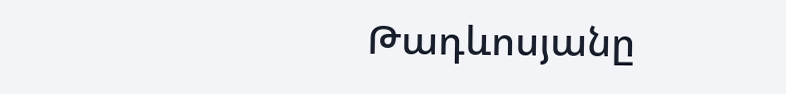Թադևոսյանը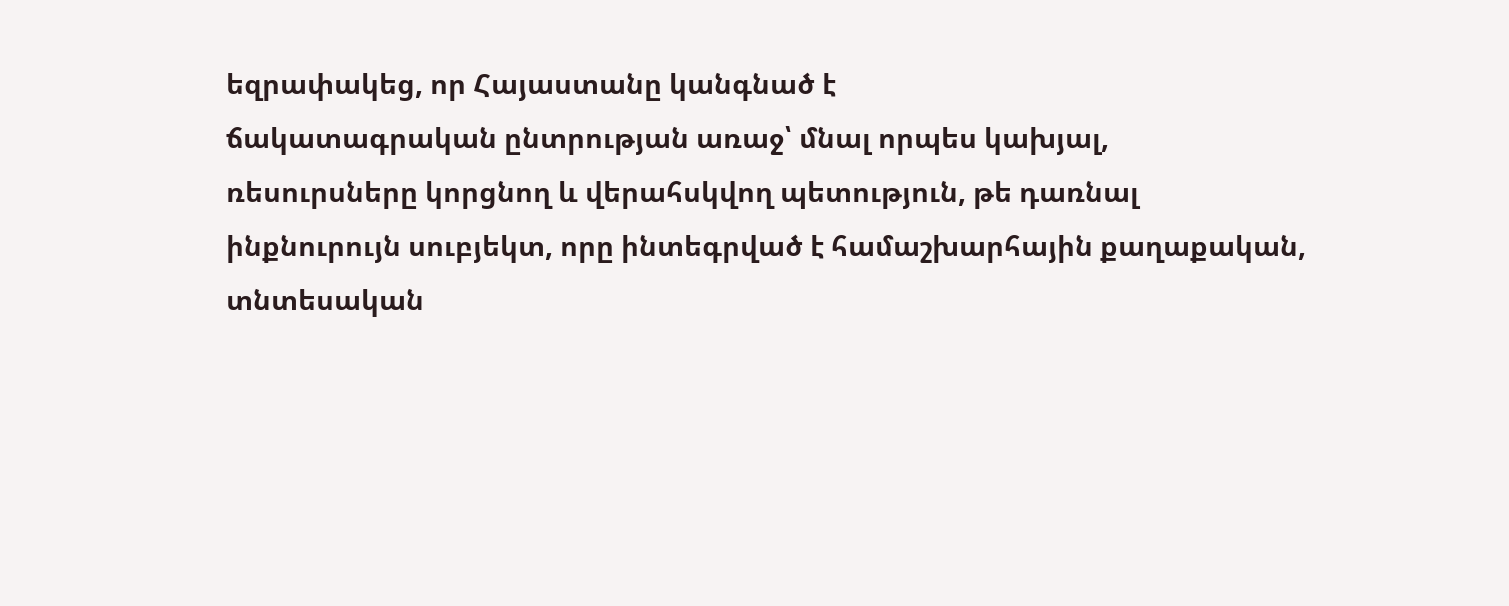եզրափակեց, որ Հայաստանը կանգնած է
ճակատագրական ընտրության առաջ՝ մնալ որպես կախյալ,
ռեսուրսները կորցնող և վերահսկվող պետություն, թե դառնալ
ինքնուրույն սուբյեկտ, որը ինտեգրված է համաշխարհային քաղաքական, տնտեսական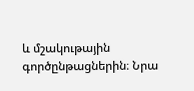և մշակութային գործընթացներին։ Նրա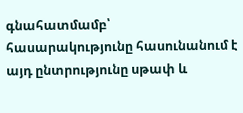գնահատմամբ՝ հասարակությունը հասունանում է այդ ընտրությունը սթափ և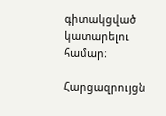գիտակցված կատարելու համար։

Հարցազրույցն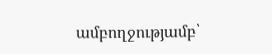ամբողջությամբ՝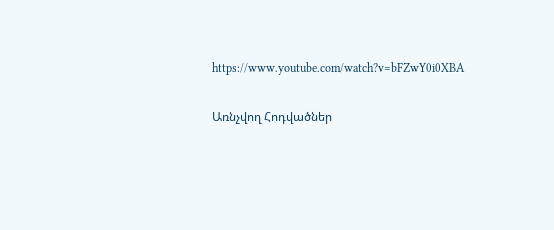https://www.youtube.com/watch?v=bFZwY0i0XBA

Առնչվող Հոդվածներ